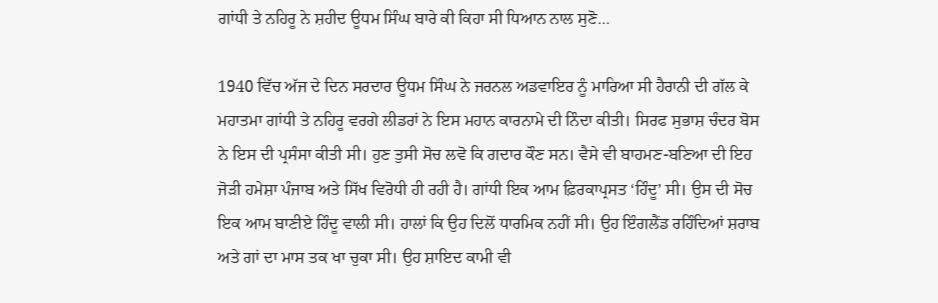ਗਾਂਧੀ ਤੇ ਨਹਿਰੂ ਨੇ ਸ਼ਹੀਦ ਊਧਮ ਸਿੰਘ ਬਾਰੇ ਕੀ ਕਿਹਾ ਸੀ ਧਿਆਨ ਨਾਲ ਸੁਣੋ…

1940 ਵਿੱਚ ਅੱਜ ਦੇ ਦਿਨ ਸਰਦਾਰ ਊਧਮ ਸਿੰਘ ਨੇ ਜਰਨਲ ਅਡਵਾਇਰ ਨੂੰ ਮਾਰਿਆ ਸੀ ਹੈਰਾਨੀ ਦੀ ਗੱਲ ਕੇ ਮਹਾਤਮਾ ਗਾਂਧੀ ਤੇ ਨਹਿਰੂ ਵਰਗੇ ਲੀਡਰਾਂ ਨੇ ਇਸ ਮਹਾਨ ਕਾਰਨਾਮੇ ਦੀ ਨਿੰਦਾ ਕੀਤੀ। ਸਿਰਫ ਸੁਭਾਸ਼ ਚੰਦਰ ਬੋਸ ਨੇ ਇਸ ਦੀ ਪ੍ਰਸੰਸਾ ਕੀਤੀ ਸੀ। ਹੁਣ ਤੁਸੀ ਸੋਚ ਲਵੋ ਕਿ ਗਦਾਰ ਕੌਣ ਸਨ। ਵੈਸੇ ਵੀ ਬਾਹਮਣ-ਬਣਿਆ ਦੀ ਇਹ ਜੋੜੀ ਹਮੇਸ਼ਾ ਪੰਜਾਬ ਅਤੇ ਸਿੱਖ ਵਿਰੋਧੀ ਹੀ ਰਹੀ ਹੈ। ਗਾਂਧੀ ਇਕ ਆਮ ਫ਼ਿਰਕਾਪ੍ਰਸਤ ‘ਹਿੰਦੂ’ ਸੀ। ਉਸ ਦੀ ਸੋਚ ਇਕ ਆਮ ਬਾਣੀਏ ਹਿੰਦੂ ਵਾਲੀ ਸੀ। ਹਾਲਾਂ ਕਿ ਉਹ ਦਿਲੋਂ ਧਾਰਮਿਕ ਨਹੀਂ ਸੀ। ਉਹ ਇੰਗਲੈਂਡ ਰਹਿੰਦਿਆਂ ਸ਼ਰਾਬ ਅਤੇ ਗਾਂ ਦਾ ਮਾਸ ਤਕ ਖਾ ਚੁਕਾ ਸੀ। ਉਹ ਸ਼ਾਇਦ ਕਾਮੀ ਵੀ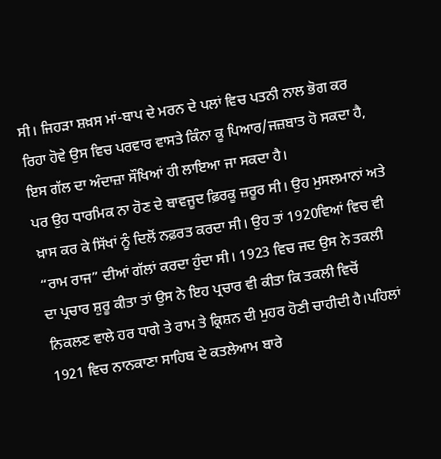ਸੀ। ਜਿਹੜਾ ਸ਼ਖ਼ਸ ਮਾਂ-ਬਾਪ ਦੇ ਮਰਨ ਦੇ ਪਲਾਂ ਵਿਚ ਪਤਨੀ ਨਾਲ ਭੋਗ ਕਰ ਰਿਹਾ ਹੋਵੇ ਉਸ ਵਿਚ ਪਰਵਾਰ ਵਾਸਤੇ ਕਿੰਨਾ ਕੂ ਪਿਆਰ/ਜਜ਼ਬਾਤ ਹੋ ਸਕਦਾ ਹੈ, ਇਸ ਗੱਲ ਦਾ ਅੰਦਾਜ਼ਾ ਸੌਖਿਆਂ ਹੀ ਲਾਇਆ ਜਾ ਸਕਦਾ ਹੈ।
ਪਰ ਉਹ ਧਾਰਮਿਕ ਨਾ ਹੋਣ ਦੇ ਬਾਵਜੂਦ ਫ਼ਿਰਕੂ ਜ਼ਰੂਰ ਸੀ। ਉਹ ਮੁਸਲਮਾਨਾਂ ਅਤੇ ਖ਼ਾਸ ਕਰ ਕੇ ਸਿੱਖਾਂ ਨੂੰ ਦਿਲੋਂ ਨਫ਼ਰਤ ਕਰਦਾ ਸੀ। ਉਹ ਤਾਂ 1920ਵਿਆਂ ਵਿਚ ਵੀ “ਰਾਮ ਰਾਜ” ਦੀਆਂ ਗੱਲਾਂ ਕਰਦਾ ਹੁੰਦਾ ਸੀ। 1923 ਵਿਚ ਜਦ ਉਸ ਨੇ ਤਕਲੀ ਦਾ ਪ੍ਰਚਾਰ ਸ਼ੁਰੂ ਕੀਤਾ ਤਾਂ ਉਸ ਨੇ ਇਹ ਪ੍ਰਚਾਰ ਵੀ ਕੀਤਾ ਕਿ ਤਕਲੀ ਵਿਚੋਂ ਨਿਕਲਣ ਵਾਲੇ ਹਰ ਧਾਗੇ ਤੇ ਰਾਮ ਤੇ ਕ੍ਰਿਸ਼ਨ ਦੀ ਮੁਹਰ ਹੋਣੀ ਚਾਹੀਦੀ ਹੈ।ਪਹਿਲਾਂ 1921 ਵਿਚ ਨਾਨਕਾਣਾ ਸਾਹਿਬ ਦੇ ਕਤਲੇਆਮ ਬਾਰੇ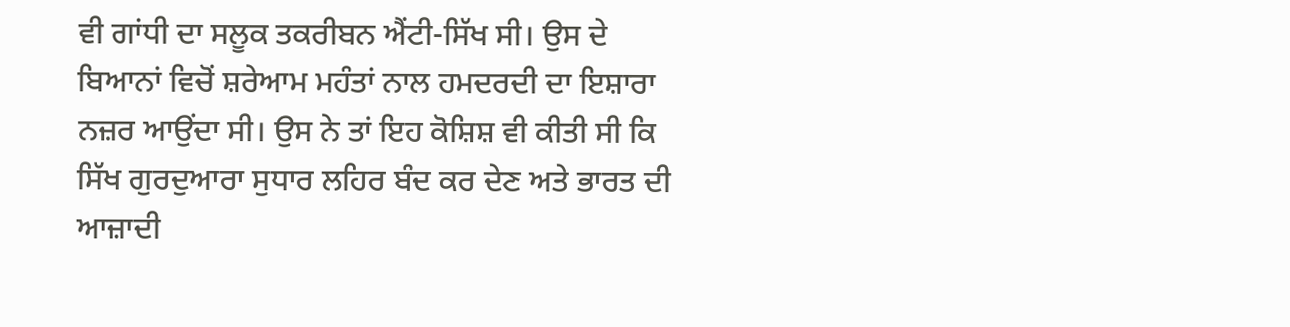ਵੀ ਗਾਂਧੀ ਦਾ ਸਲੂਕ ਤਕਰੀਬਨ ਐਂਟੀ-ਸਿੱਖ ਸੀ। ਉਸ ਦੇ ਬਿਆਨਾਂ ਵਿਚੋਂ ਸ਼ਰੇਆਮ ਮਹੰਤਾਂ ਨਾਲ ਹਮਦਰਦੀ ਦਾ ਇਸ਼ਾਰਾ ਨਜ਼ਰ ਆਉਂਦਾ ਸੀ। ਉਸ ਨੇ ਤਾਂ ਇਹ ਕੋਸ਼ਿਸ਼ ਵੀ ਕੀਤੀ ਸੀ ਕਿ ਸਿੱਖ ਗੁਰਦੁਆਰਾ ਸੁਧਾਰ ਲਹਿਰ ਬੰਦ ਕਰ ਦੇਣ ਅਤੇ ਭਾਰਤ ਦੀ ਆਜ਼ਾਦੀ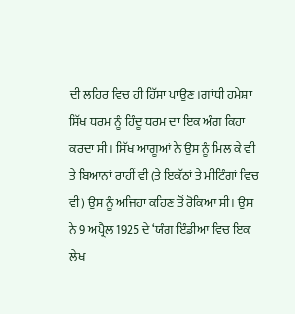ਦੀ ਲਹਿਰ ਵਿਚ ਹੀ ਹਿੱਸਾ ਪਾਉਣ।ਗਾਂਧੀ ਹਮੇਸ਼ਾ ਸਿੱਖ ਧਰਮ ਨੂੰ ਹਿੰਦੂ ਧਰਮ ਦਾ ਇਕ ਅੰਗ ਕਿਹਾ ਕਰਦਾ ਸੀ। ਸਿੱਖ ਆਗੂਆਂ ਨੇ ਉਸ ਨੂੰ ਮਿਲ ਕੇ ਵੀ ਤੇ ਬਿਆਨਾਂ ਰਾਹੀਂ ਵੀ (ਤੇ ਇਕੱਠਾਂ ਤੇ ਮੀਟਿੰਗਾਂ ਵਿਚ ਵੀ) ਉਸ ਨੂੰ ਅਜਿਹਾ ਕਹਿਣ ਤੋਂ ਰੋਕਿਆ ਸੀ। ਉਸ ਨੇ 9 ਅਪ੍ਰੈਲ 1925 ਦੇ ‘ਯੰਗ ਇੰਡੀਆ ਵਿਚ ਇਕ ਲੇਖ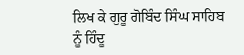ਲਿਖ ਕੇ ਗੁਰੂ ਗੋਬਿੰਦ ਸਿੰਘ ਸਾਹਿਬ ਨੂੰ ਹਿੰਦੂ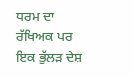ਧਰਮ ਦਾ ਰੱਖਿਅਕ ਪਰ ਇਕ ਭੁੱਲੜ ਦੇਸ਼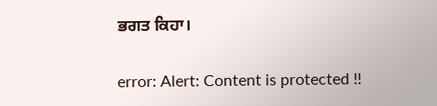ਭਗਤ ਕਿਹਾ।

error: Alert: Content is protected !!